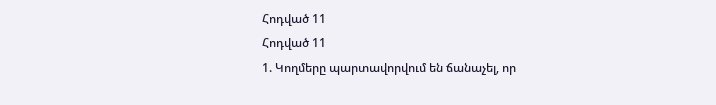Հոդված 11
Հոդված 11
1. Կողմերը պարտավորվում են ճանաչել, որ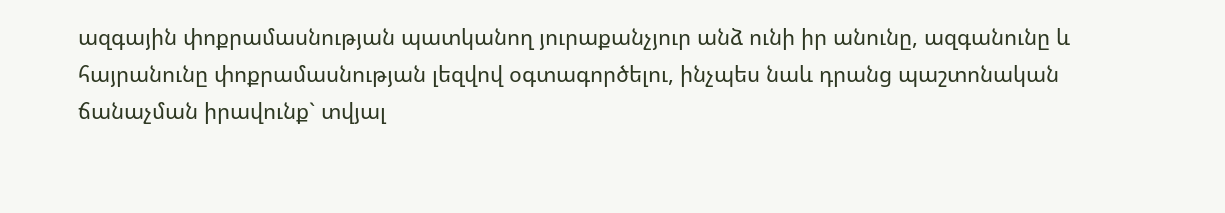ազգային փոքրամասնության պատկանող յուրաքանչյուր անձ ունի իր անունը, ազգանունը և հայրանունը փոքրամասնության լեզվով օգտագործելու, ինչպես նաև դրանց պաշտոնական ճանաչման իրավունք` տվյալ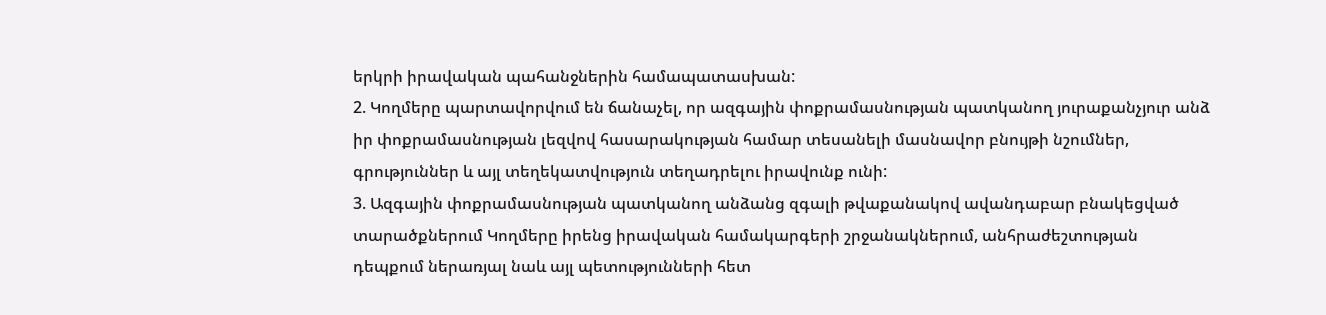երկրի իրավական պահանջներին համապատասխան:
2. Կողմերը պարտավորվում են ճանաչել, որ ազգային փոքրամասնության պատկանող յուրաքանչյուր անձ իր փոքրամասնության լեզվով հասարակության համար տեսանելի մասնավոր բնույթի նշումներ, գրություններ և այլ տեղեկատվություն տեղադրելու իրավունք ունի:
3. Ազգային փոքրամասնության պատկանող անձանց զգալի թվաքանակով ավանդաբար բնակեցված տարածքներում Կողմերը իրենց իրավական համակարգերի շրջանակներում, անհրաժեշտության դեպքում ներառյալ նաև այլ պետությունների հետ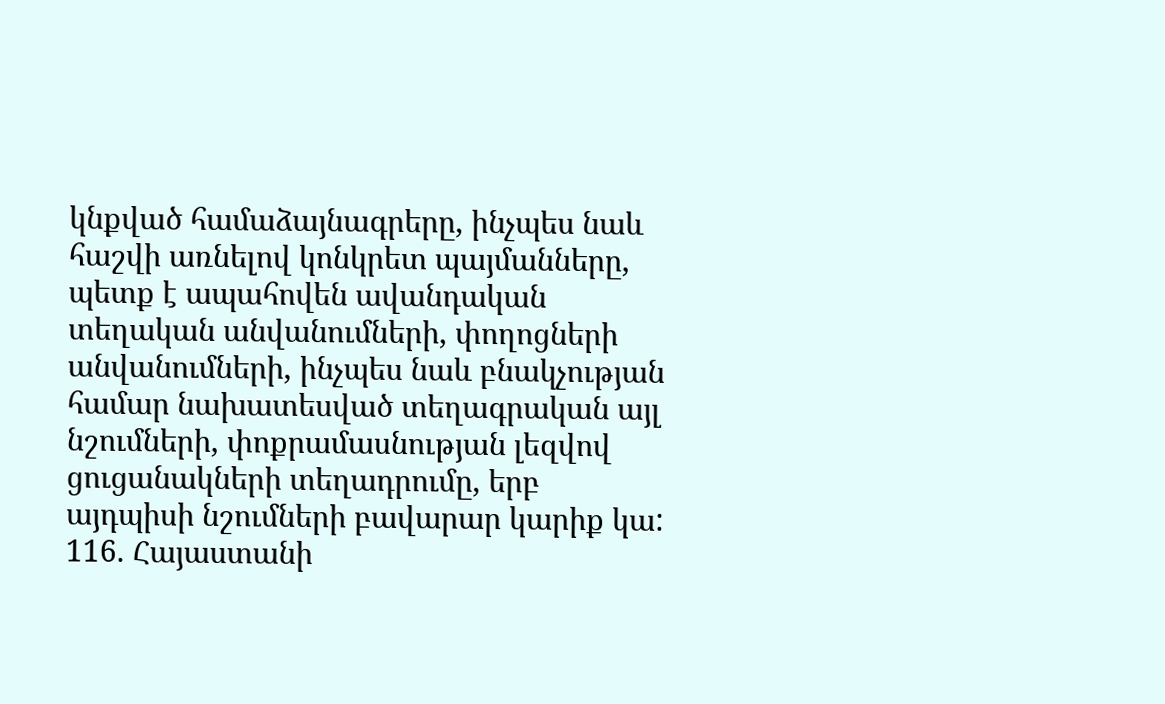կնքված համաձայնագրերը, ինչպես նաև հաշվի առնելով կոնկրետ պայմանները, պետք է ապահովեն ավանդական տեղական անվանումների, փողոցների անվանումների, ինչպես նաև բնակչության համար նախատեսված տեղագրական այլ նշումների, փոքրամասնության լեզվով ցուցանակների տեղադրումը, երբ այդպիսի նշումների բավարար կարիք կա:
116. Հայաստանի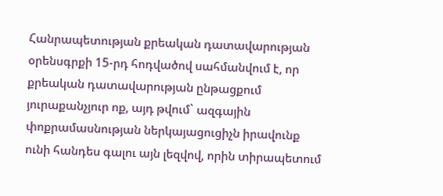Հանրապետության քրեական դատավարության օրենսգրքի 15-րդ հոդվածով սահմանվում է, որ քրեական դատավարության ընթացքում յուրաքանչյուր ոք, այդ թվում` ազգային փոքրամասնության ներկայացուցիչն իրավունք ունի հանդես գալու այն լեզվով, որին տիրապետում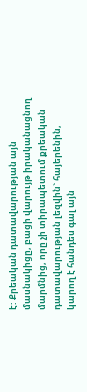է: Քրեական դատավարության այն մասնակիցը, բացի վարույթ իրականացնող մարմնից, որը չի տիրապետում քրեական դատավարության լեզվին` հայերենին, կարող է հանդես գալ այն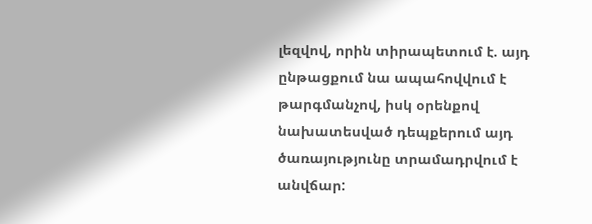լեզվով, որին տիրապետում է. այդ ընթացքում նա ապահովվում է թարգմանչով, իսկ օրենքով նախատեսված դեպքերում այդ ծառայությունը տրամադրվում է անվճար: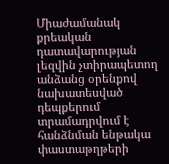Միաժամանակ քրեական դատավարության լեզվին չտիրապետող անձանց օրենքով նախատեսված դեպքերում տրամադրվում է հանձնման ենթակա փաստաթղթերի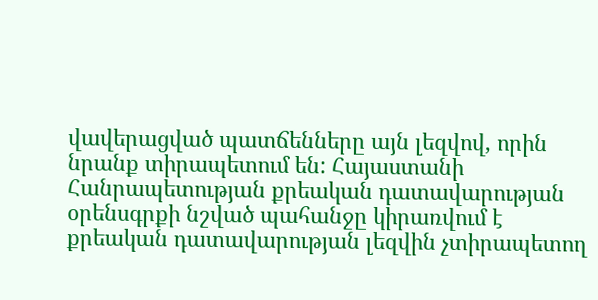վավերացված պատճենները այն լեզվով, որին նրանք տիրապետում են: Հայաստանի Հանրապետության քրեական դատավարության օրենսգրքի նշված պահանջը կիրառվում է քրեական դատավարության լեզվին չտիրապետող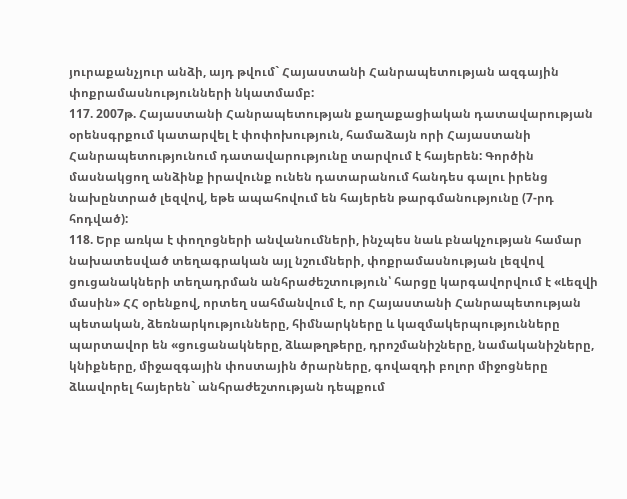յուրաքանչյուր անձի, այդ թվում` Հայաստանի Հանրապետության ազգային փոքրամասնությունների նկատմամբ:
117. 2007թ. Հայաստանի Հանրապետության քաղաքացիական դատավարության օրենսգրքում կատարվել է փոփոխություն, համաձայն որի Հայաստանի Հանրապետությունում դատավարությունը տարվում է հայերեն: Գործին մասնակցող անձինք իրավունք ունեն դատարանում հանդես գալու իրենց նախընտրած լեզվով, եթե ապահովում են հայերեն թարգմանությունը (7-րդ հոդված):
118. Երբ առկա է փողոցների անվանումների, ինչպես նաև բնակչության համար նախատեսված տեղագրական այլ նշումների, փոքրամասնության լեզվով ցուցանակների տեղադրման անհրաժեշտություն՝ հարցը կարգավորվում է «Լեզվի մասին» ՀՀ օրենքով, որտեղ սահմանվում է, որ Հայաստանի Հանրապետության պետական, ձեռնարկությունները, հիմնարկները և կազմակերպությունները պարտավոր են «ցուցանակները, ձևաթղթերը, դրոշմանիշները, նամականիշները, կնիքները, միջազգային փոստային ծրարները, գովազդի բոլոր միջոցները ձևավորել հայերեն` անհրաժեշտության դեպքում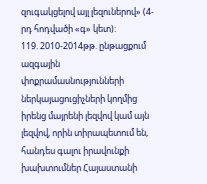զուգակցելով այլ լեզուներով» (4-րդ հոդվածի «գ» կետ):
119. 2010-2014թթ. ընթացքում ազգային փոքրամասնությունների ներկայացուցիչների կողմից իրենց մայրենի լեզվով կամ այն լեզվով, որին տիրապետում են, հանդես գալու իրավունքի խախտումներ Հայաստանի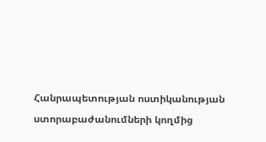Հանրապետության ոստիկանության ստորաբաժանումների կողմից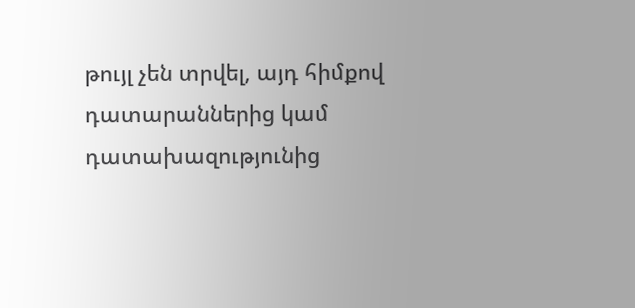թույլ չեն տրվել, այդ հիմքով դատարաններից կամ դատախազությունից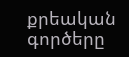քրեական գործերը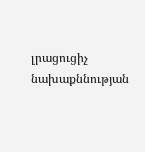լրացուցիչ նախաքննության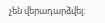չեն վերադարձվել: